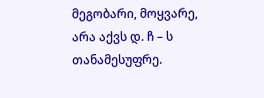მეგობარი, მოყვარე, არა აქვს დ. ჩ – ს თანამესუფრე.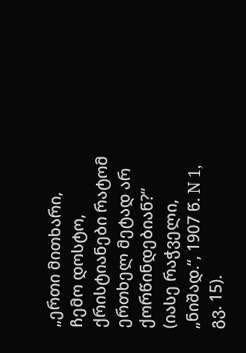„ერთი მითხარი, ჩემო დოსტო, ქრისტიანები რატომ ერთხელ მეტად არ ქორწინდებიან?“ (იასე რაჭველი, „ნიშად.“, 1907 წ. N 1, გვ. 15).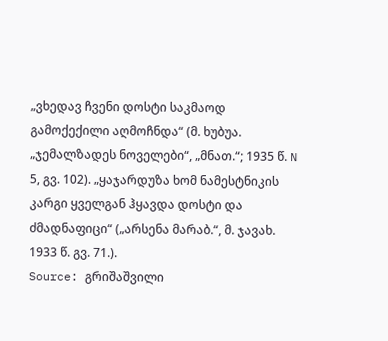„ვხედავ ჩვენი დოსტი საკმაოდ გამოქექილი აღმოჩნდა“ (მ. ხუბუა. „ჯემალზადეს ნოველები“, „მნათ.“; 1935 წ. N 5, გვ. 102). „ყაჯარდუზა ხომ ნამესტნიკის კარგი ყველგან ჰყავდა დოსტი და ძმადნაფიცი“ („არსენა მარაბ.“, მ. ჯავახ. 1933 წ. გვ. 71.).
Source: გრიშაშვილი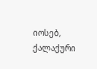იოსებ, ქალაქური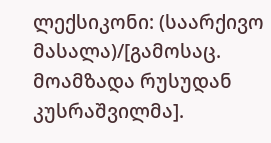ლექსიკონი: (საარქივო მასალა)/[გამოსაც. მოამზადა რუსუდან კუსრაშვილმა].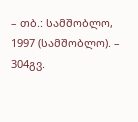– თბ.: სამშობლო, 1997 (სამშობლო). – 304გვ.